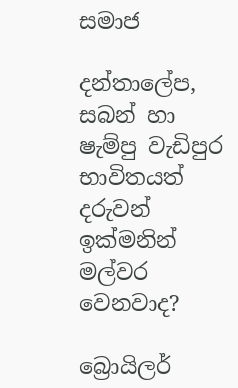සමාජ

දන්තාලේප, සබන් හා ෂැම්පු වැඩිපුර භාවිතයත් දරුවන් ඉක්මනින් මල්වර වෙනවාද?

බ්‍රොයිලර්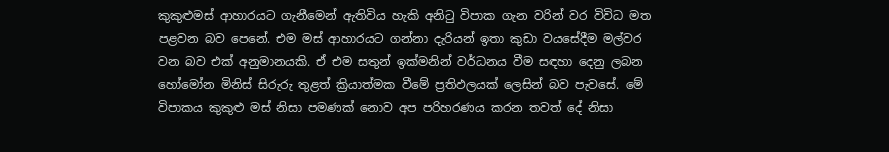කුකුළුමස් ආහාරයට ගැනීමෙන් ඇතිවිය හැකි අනිටු විපාක ගැන වරින් වර විවිධ මත පළවන බව පෙනේ. එම මස් ආහාරයට ගන්නා දැරියන් ඉතා කුඩා වයසේදීම මල්වර වන බව එක් අනුමානයකි. ඒ එම සතුන් ඉක්මනින් වර්ධනය වීම සඳහා දෙනු ලබන හෝමෝන මිනිස් සිරුරු තුළත් ක්‍රියාත්මක වීමේ ප්‍රතිඵලයක් ලෙසින් බව පැවසේ. මේ විපාකය කුකුළු මස් නිසා පමණක් නොව අප පරිහරණය කරන තවත් දේ නිසා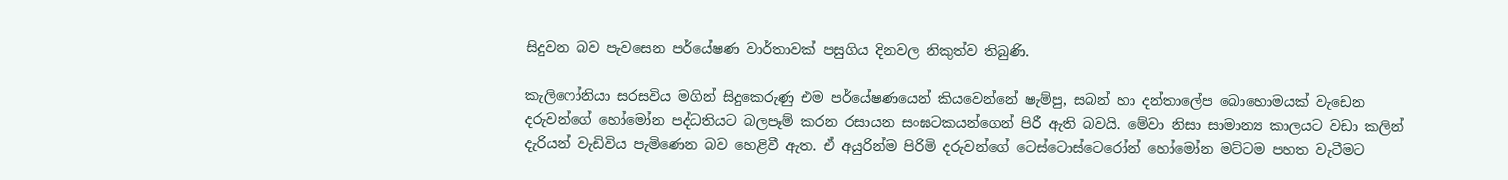සිදුවන බව පැවසෙන පර්යේෂණ වාර්තාවක් පසුගිය දිනවල නිකුත්ව තිබුණි.

කැලිෆෝනියා සරසවිය මගින් සිදුකෙරුණු එම පර්යේෂණයෙන් කියවෙන්නේ ෂැම්පු, සබන් හා දන්තාලේප බොහොමයක් වැඩෙන දරුවන්ගේ හෝමෝන පද්ධතියට බලපෑම් කරන රසායන සංඝටකයන්ගෙන් පිරී ඇති බවයි. මේවා නිසා සාමාන්‍ය කාලයට වඩා කලින් දැරියන් වැඩිවිය පැමිණෙන බව හෙළිවී ඇත. ඒ අයුරින්ම පිරිමි දරුවන්ගේ ටෙස්ටොස්ටෙරෝන් හෝමෝන මට්ටම පහත වැටීමට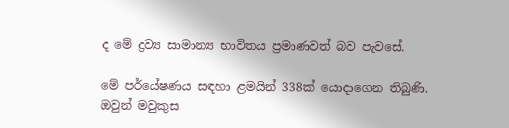ද මේ ද්‍රව්‍ය සාමාන්‍ය භාවිතය ප්‍රමාණවත් බව පැවසේ.

මේ පර්යේෂණය සඳහා ළමයින් 338ක් යොදාගෙන තිබුණි. ඔවුන් මවුකුස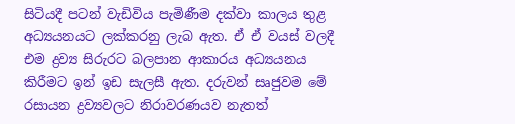සිටියදී පටන් වැඩිවිය පැමිණීම දක්වා කාලය තුළ අධ්‍යයනයට ලක්කරනු ලැබ ඇත. ඒ ඒ වයස් වලදී එම ද්‍රව්‍ය සිරුරට බලපාන ආකාරය අධ්‍යයනය කිරීමට ඉන් ඉඩ සැලසී ඇත. දරුවන් සෘජුවම මේ රසායන ද්‍රව්‍යවලට නිරාවරණයව නැතත්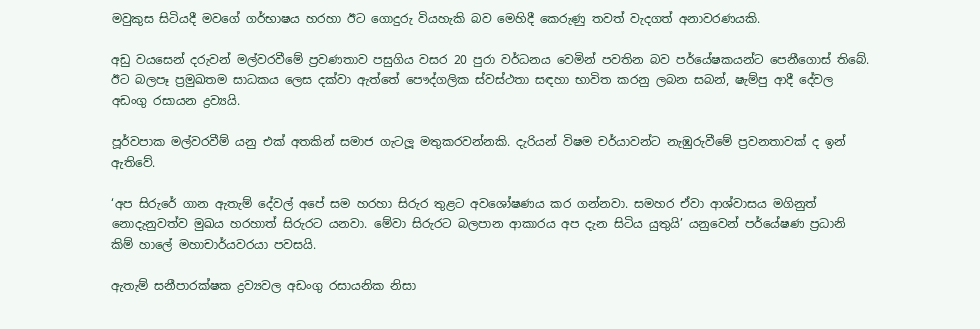මවුකුස සිටියදී මවගේ ගර්භාෂය හරහා ඊට ගොදුරු වියහැකි බව මෙහිදී කෙරුණු තවත් වැදගත් අනාවරණයකි.

අඩු වයසෙන් දරුවන් මල්වරවීමේ ප්‍රවණතාව පසුගිය වසර 20 පුරා වර්ධනය වෙමින් පවතින බව පර්යේෂකයන්ට පෙනීගොස් තිබේ. ඊට බලපෑ ප්‍රමුඛතම සාධකය ලෙස දක්වා ඇත්තේ පෞද්ගලික ස්වස්ථතා සඳහා භාවිත කරනු ලබන සබන්, ෂැම්පු ආදී දේවල අඩංගු රසායන ද්‍රව්‍යයි.

පූර්වපාක මල්වරවීම් යනු එක් අතකින් සමාජ ගැටලූ මතුකරවන්නකි. දැරියන් විෂම චර්යාවන්ට නැඹුරුවීමේ ප්‍රවනතාවක් ද ඉන් ඇතිවේ.

‘අප සිරුරේ ගාන ඇතැම් දේවල් අපේ සම හරහා සිරුර තුළට අවශෝෂණය කර ගන්නවා. සමහර ඒවා ආශ්වාසය මගිනුත් නොදැනුවත්ව මුඛය හරහාත් සිරුරට යනවා. මේවා සිරුරට බලපාන ආකාරය අප දැන සිටිය යුතුයි’ යනුවෙන් පර්යේෂණ ප්‍රධානි කිම් හාලේ මහාචාර්යවරයා පවසයි.

ඇතැම් සනීපාරක්ෂක ද්‍රව්‍යවල අඩංගු රසායනික නිසා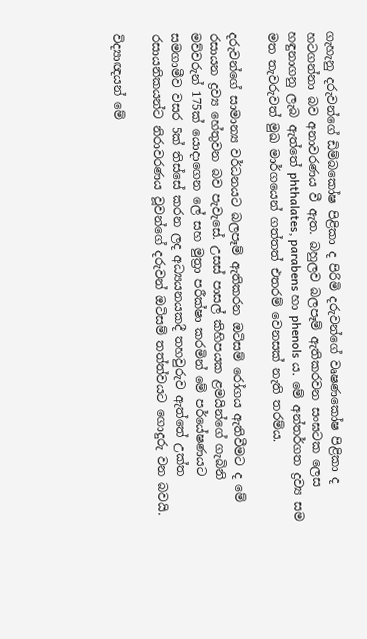ගැහැනු දරුවන්ගේ ඩිම්බකෝෂ පිළිකා ද පිරිමි දරුවන්ගේ වෘෂණකෝෂ පිළිකා ද හටගන්නා බව අනාවරණය වී ඇත. බහුලව බලපෑම් ඇතිකරවන සංඝටක ලෙස හඳුනාගනු ලැබ ඇත්තේ phthalates, parabens හා phenols ය. මේ අන්තර්ගත ද්‍රව්‍ය සම මත තැවරුවත් මුඛ මාර්ගයෙන් ගත්තත් එතරම් වෙනසක් නැති තරම්ය.

දරුවන්ගේ සාමාන්‍ය වර්ධනයට බලපෑම් ඇතිකරන ඔටිසම් රෝගය ඇතිවීමට ද මේ රසායන ද්‍රව්‍ය හේතුවන බව පැවැසේ. උසස් පාසල් කිහිපයක ළමයින්ගේ ගැබිනි මව්වරුන් 175ක් යොදාගෙන ලේ සහ මුත්‍රා පරීක්ෂා කරමින් මේ පර්යේෂණයට සමගාමීව වසර 5ක් තිස්සේ කරන ලද අධ්‍යයනයකදී තහවුරුව ඇත්තේ උක්ත රසායනිකයන්ට නිරාවරණය වූවන්ගේ දරුවන් ඔටිසම් තත්ත්වයට ගොදුරු වන බවයි.

විද්‍යාඥයන් මේ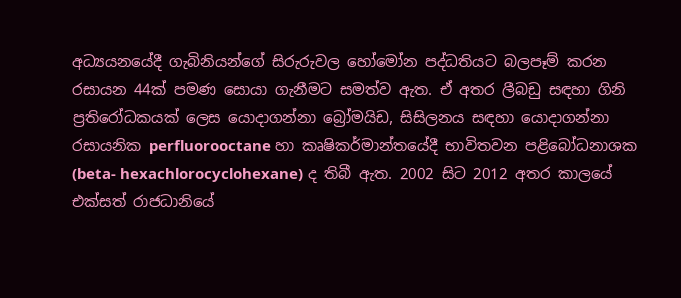අධ්‍යයනයේදී ගැබිනියන්ගේ සිරුරුවල හෝමෝන පද්ධතියට බලපෑම් කරන රසායන 44ක් පමණ සොයා ගැනීමට සමත්ව ඇත. ඒ අතර ලීබඩු සඳහා ගිනි ප්‍රතිරෝධකයක් ලෙස යොදාගන්නා බ්‍රෝමයිඩ, සිසිලනය සඳහා යොදාගන්නා රසායනික perfluorooctane හා කෘෂිකර්මාන්තයේදී භාවිතවන පළිබෝධනාශක (beta- hexachlorocyclohexane) ද තිබී ඇත. 2002 සිට 2012 අතර කාලයේ එක්සත් රාජධානියේ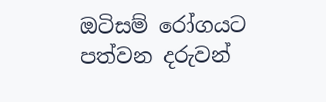ඔටිසම් රෝගයට පත්වන දරුවන්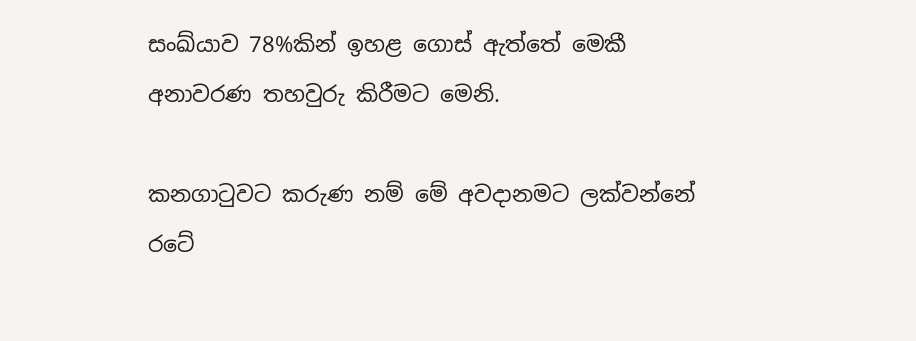සංඛ්යාව 78%කින් ඉහළ ගොස් ඇත්තේ මෙකී අනාවරණ තහවුරු කිරීමට මෙනි.

කනගාටුවට කරුණ නම් මේ අවදානමට ලක්වන්නේ රටේ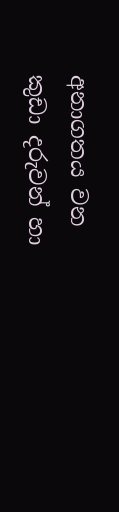අනාගතය වන කුඩා දරුවන් හා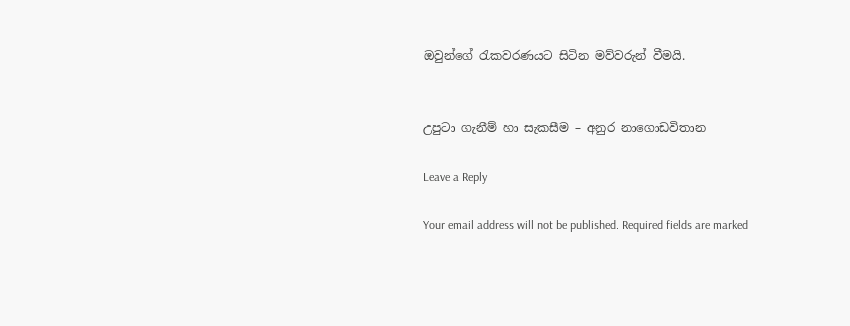ඔවුන්ගේ රැකවරණයට සිටින මව්වරුන් වීමයි.


උපුටා ගැනීම් හා සැකසීම – අනුර නාගොඩවිතාන

Leave a Reply

Your email address will not be published. Required fields are marked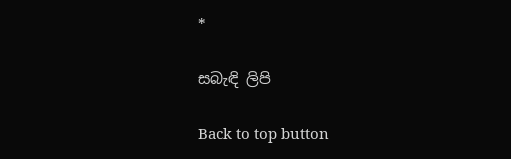*

සබැඳි ලිපි

Back to top button